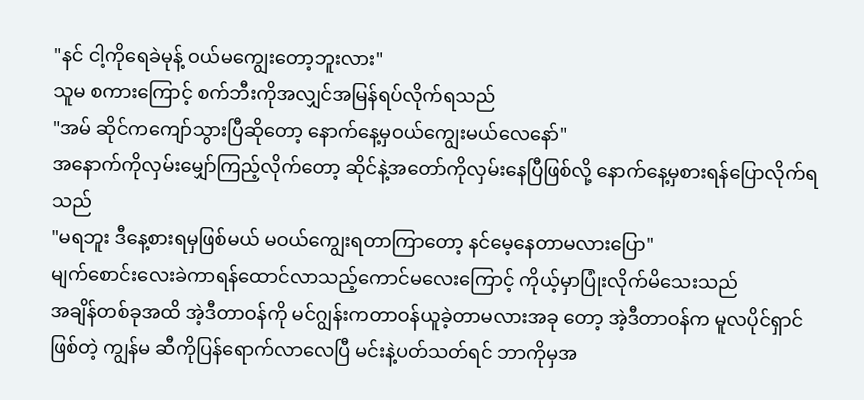"နင် ငါ့ကိုရေခဲမုန့် ဝယ်မကျွေးတော့ဘူးလား"
သူမ စကားကြောင့် စက်ဘီးကိုအလျှင်အမြန်ရပ်လိုက်ရသည်
"အမ် ဆိုင်ကကျော်သွားပြီဆိုတော့ နောက်နေ့မှဝယ်ကျွေးမယ်လေနော်"
အနောက်ကိုလှမ်းမျှော်ကြည့်လိုက်တော့ ဆိုင်နဲ့အတော်ကိုလှမ်းနေပြီဖြစ်လို့ နောက်နေ့မှစားရန်ပြောလိုက်ရသည်
"မရဘူး ဒီနေ့စားရမှဖြစ်မယ် မဝယ်ကျွေးရတာကြာတော့ နင်မေ့နေတာမလားပြော"
မျက်စောင်းလေးခဲကာရန်ထောင်လာသည့်ကောင်မလေးကြောင့် ကိုယ့်မှာပြုံးလိုက်မိသေးသည်
အချိန်တစ်ခုအထိ အဲ့ဒီတာဝန်ကို မင်ဂျွန်းကတာဝန်ယူခဲ့တာမလားအခု တော့ အဲ့ဒီတာဝန်က မူလပိုင်ရှာင်ဖြစ်တဲ့ ကျွန်မ ဆီကိုပြန်ရောက်လာလေပြီ မင်းနဲ့ပတ်သတ်ရင် ဘာကိုမှအ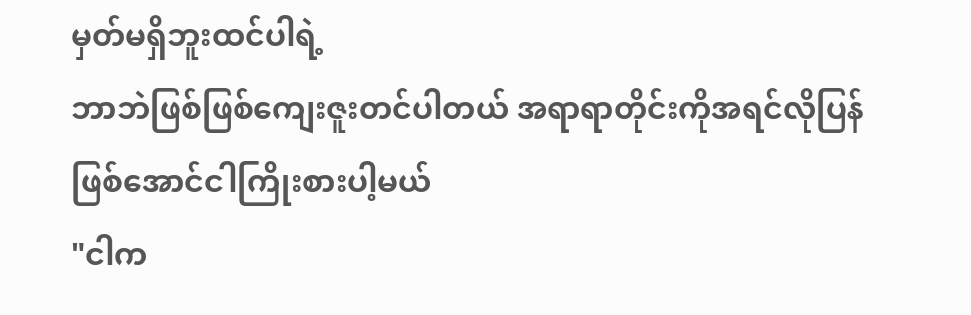မှတ်မရှိဘူးထင်ပါရဲ့
ဘာဘဲဖြစ်ဖြစ်ကျေးဇူးတင်ပါတယ် အရာရာတိုင်းကိုအရင်လိုပြန်ဖြစ်အောင်ငါကြိုးစားပါ့မယ်
"ငါက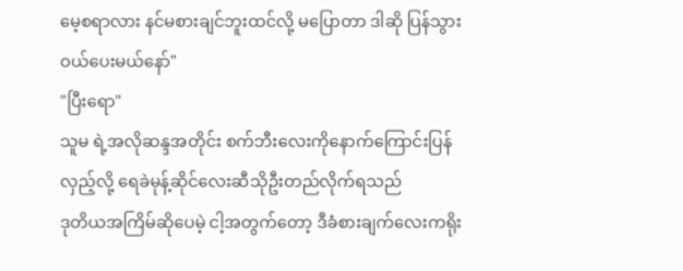မေ့စရာလား နင်မစားချင်ဘူးထင်လို့ မပြောတာ ဒါဆို ပြန်သွားဝယ်ပေးမယ်နော်"
"ပြီးရော"
သူမ ရဲ့အလိုဆန္ဒအတိုင်း စက်ဘီးလေးကိုနောက်ကြောင်းပြန်လှည့်လို့ ရေခဲမုန့်ဆိုင်လေးဆီသိုဦးတည်လိုက်ရသည်
ဒုတိယအကြိမ်ဆိုပေမဲ့ ငါ့အတွက်တော့ ဒီခံစားချက်လေးကရိုး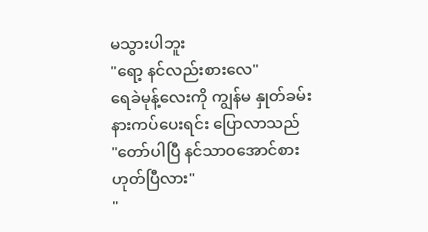မသွားပါဘူး
"ရော့ နင်လည်းစားလေ"
ရေခဲမုန့်လေးကို ကျွန်မ နှုတ်ခမ်းနားကပ်ပေးရင်း ပြောလာသည်
"တော်ပါပြီ နင်သာဝအောင်စားဟုတ်ပြီလား"
"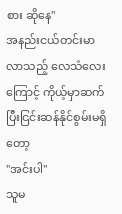စား ဆိုနေ"
အနည်းငယ်တင်းမာလာသည့် လေသံလေးကြောင့် ကိုယ့်မှာဆက်ပြီးငြင်းဆန်နိုင်စွမ်းမရှိတော့
"အင်းပါ"
သူမ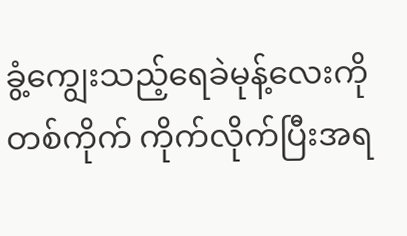ခွံ့ကျွေးသည့်ရေခဲမုန့်လေးကို တစ်ကိုက် ကိုက်လိုက်ပြီးအရ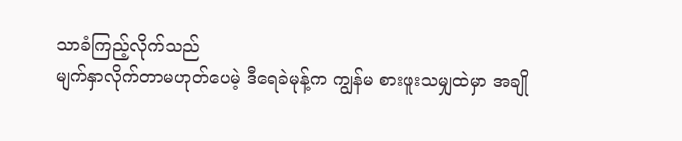သာခံကြည့်လိုက်သည်
မျက်နှာလိုက်တာမဟုတ်ပေမဲ့ ဒီရေခဲမုန့်က ကျွန်မ စားဖူးသမျှထဲမှာ အချို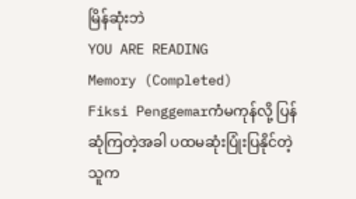မြိန်ဆုံးဘဲ
YOU ARE READING
Memory (Completed)
Fiksi Penggemarကံမကုန်လို့ ပြန်ဆုံကြတဲ့အခါ ပထမဆုံးပြုံးပြနိုင်တဲ့သူက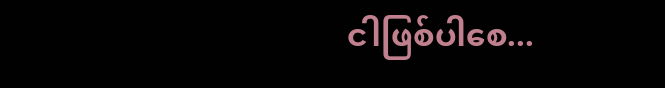ငါဖြစ်ပါစေ...